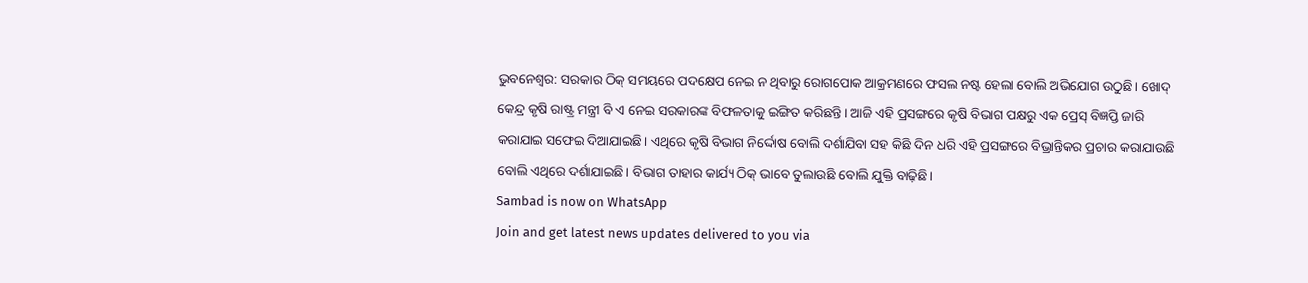ଭୁବନେଶ୍ୱର: ସରକାର ଠିକ୍ ସମୟରେ ପଦକ୍ଷେପ ନେଇ ନ ଥିବାରୁ ରୋଗପୋକ ଆକ୍ରମଣରେ ଫସଲ ନଷ୍ଟ ହେଲା ବୋଲି ଅଭିଯୋଗ ଉଠୁଛି। ଖୋଦ୍ କେନ୍ଦ୍ର କୃଷି ରାଷ୍ଟ୍ର ମନ୍ତ୍ରୀ ବି ଏ ନେଇ ସରକାରଙ୍କ ବିଫଳତାକୁ ଇଙ୍ଗିତ କରିଛନ୍ତି। ଆଜି ଏହି ପ୍ରସଙ୍ଗରେ କୃଷି ବିଭାଗ ପକ୍ଷରୁ ଏକ ପ୍ରେସ୍ ବିଜ୍ଞପ୍ତି ଜାରି କରାଯାଇ ସଫେଇ ଦିଆଯାଇଛି। ଏଥିରେ କୃଷି ବିଭାଗ ନିର୍ଦ୍ଦୋଷ ବୋଲି ଦର୍ଶାଯିବା ସହ କିଛି ଦିନ ଧରି ଏହି ପ୍ରସଙ୍ଗରେ ବିଭ୍ରାନ୍ତିକର ପ୍ରଚାର କରାଯାଉଛି ବୋଲି ଏଥିରେ ଦର୍ଶାଯାଇଛି। ବିଭାଗ ତାହାର କାର୍ଯ୍ୟ ଠିକ୍ ଭାବେ ତୁଲାଉଛି ବୋଲି ଯୁକ୍ତି ବାଢ଼ିଛି।
Sambad is now on WhatsApp
Join and get latest news updates delivered to you via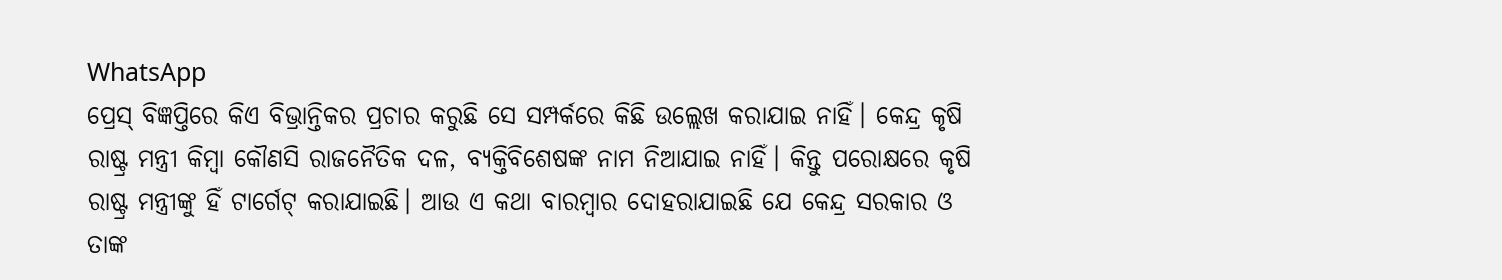WhatsApp
ପ୍ରେସ୍ ବିଜ୍ଞପ୍ତିରେ କିଏ ବିଭ୍ରାନ୍ତିକର ପ୍ରଚାର କରୁଛି ସେ ସମ୍ପର୍କରେ କିଛି ଉଲ୍ଲେଖ କରାଯାଇ ନାହିଁ। କେନ୍ଦ୍ର କୃଷି ରାଷ୍ଟ୍ର ମନ୍ତ୍ରୀ କିମ୍ବା କୌଣସି ରାଜନୈତିକ ଦଳ, ବ୍ୟକ୍ତିବିଶେଷଙ୍କ ନାମ ନିଆଯାଇ ନାହିଁ। କିନ୍ତୁ ପରୋକ୍ଷରେ କୃଷି ରାଷ୍ଟ୍ର ମନ୍ତ୍ରୀଙ୍କୁ ହିଁ ଟାର୍ଗେଟ୍ କରାଯାଇଛି। ଆଉ ଏ କଥା ବାରମ୍ବାର ଦୋହରାଯାଇଛି ଯେ କେନ୍ଦ୍ର ସରକାର ଓ ତାଙ୍କ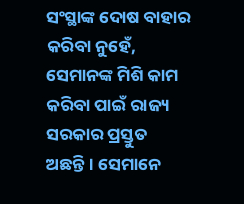ସଂସ୍ଥାଙ୍କ ଦୋଷ ବାହାର କରିବା ନୁହେଁ, ସେମାନଙ୍କ ମିଶି କାମ କରିବା ପାଇଁ ରାଜ୍ୟ ସରକାର ପ୍ରସ୍ତୁତ ଅଛନ୍ତି। ସେମାନେ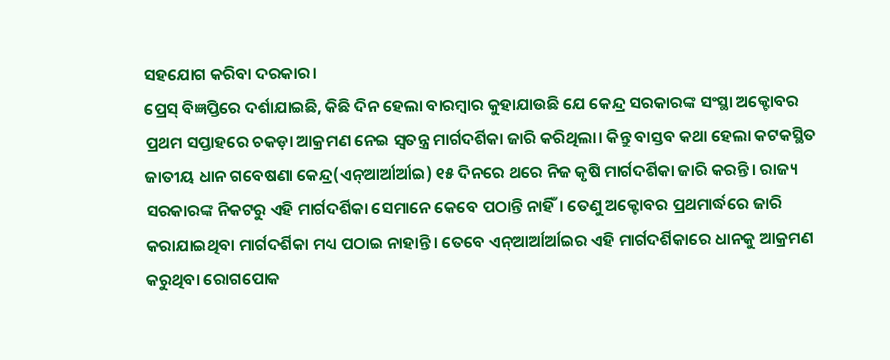ସହଯୋଗ କରିବା ଦରକାର।
ପ୍ରେସ୍ ବିଜ୍ଞପ୍ତିରେ ଦର୍ଶାଯାଇଛି, କିଛି ଦିନ ହେଲା ବାରମ୍ବାର କୁହାଯାଉଛି ଯେ କେନ୍ଦ୍ର ସରକାରଙ୍କ ସଂସ୍ଥା ଅକ୍ଟୋବର ପ୍ରଥମ ସପ୍ତାହରେ ଚକଡ଼ା ଆକ୍ରମଣ ନେଇ ସ୍ୱତନ୍ତ୍ର ମାର୍ଗଦର୍ଶିକା ଜାରି କରିଥିଲା। କିନ୍ତୁ ବାସ୍ତବ କଥା ହେଲା କଟକସ୍ଥିତ ଜାତୀୟ ଧାନ ଗବେଷଣା କେନ୍ଦ୍ର(ଏନ୍ଆର୍ଆର୍ଆଇ) ୧୫ ଦିନରେ ଥରେ ନିଜ କୃଷି ମାର୍ଗଦର୍ଶିକା ଜାରି କରନ୍ତି। ରାଜ୍ୟ ସରକାରଙ୍କ ନିକଟରୁ ଏହି ମାର୍ଗଦର୍ଶିକା ସେମାନେ କେବେ ପଠାନ୍ତି ନାହିଁ। ତେଣୁ ଅକ୍ଟୋବର ପ୍ରଥମାର୍ଦ୍ଧରେ ଜାରି କରାଯାଇଥିବା ମାର୍ଗଦର୍ଶିକା ମଧ୍ୟ ପଠାଇ ନାହାନ୍ତି। ତେବେ ଏନ୍ଆର୍ଆର୍ଆଇର ଏହି ମାର୍ଗଦର୍ଶିକାରେ ଧାନକୁ ଆକ୍ରମଣ କରୁଥିବା ରୋଗପୋକ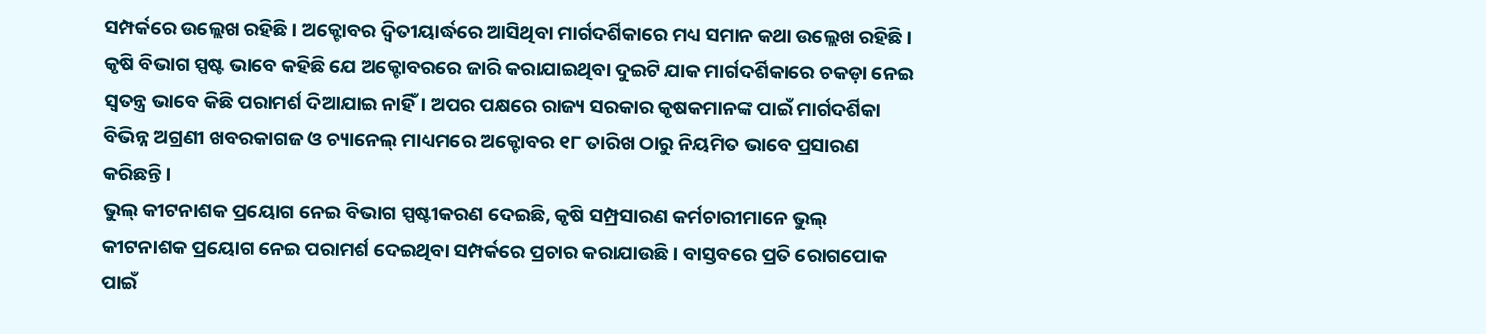ସମ୍ପର୍କରେ ଉଲ୍ଲେଖ ରହିଛି। ଅକ୍ଟୋବର ଦ୍ୱିତୀୟାର୍ଦ୍ଧରେ ଆସିଥିବା ମାର୍ଗଦର୍ଶିକାରେ ମଧ୍ୟ ସମାନ କଥା ଉଲ୍ଲେଖ ରହିଛି।
କୃଷି ବିଭାଗ ସ୍ପଷ୍ଟ ଭାବେ କହିଛି ଯେ ଅକ୍ଟୋବରରେ ଜାରି କରାଯାଇଥିବା ଦୁଇଟି ଯାକ ମାର୍ଗଦର୍ଶିକାରେ ଚକଡ଼ା ନେଇ ସ୍ୱତନ୍ତ୍ର ଭାବେ କିଛି ପରାମର୍ଶ ଦିଆଯାଇ ନାହିଁ। ଅପର ପକ୍ଷରେ ରାଜ୍ୟ ସରକାର କୃଷକମାନଙ୍କ ପାଇଁ ମାର୍ଗଦର୍ଶିକା ବିଭିନ୍ନ ଅଗ୍ରଣୀ ଖବରକାଗଜ ଓ ଚ୍ୟାନେଲ୍ ମାଧ୍ୟମରେ ଅକ୍ଟୋବର ୧୮ ତାରିଖ ଠାରୁ ନିୟମିତ ଭାବେ ପ୍ରସାରଣ କରିଛନ୍ତି।
ଭୁଲ୍ କୀଟନାଶକ ପ୍ରୟୋଗ ନେଇ ବିଭାଗ ସ୍ପଷ୍ଟୀକରଣ ଦେଇଛି, କୃଷି ସମ୍ପ୍ରସାରଣ କର୍ମଚାରୀମାନେ ଭୁଲ୍ କୀଟନାଶକ ପ୍ରୟୋଗ ନେଇ ପରାମର୍ଶ ଦେଇଥିବା ସମ୍ପର୍କରେ ପ୍ରଚାର କରାଯାଉଛି। ବାସ୍ତବରେ ପ୍ରତି ରୋଗପୋକ ପାଇଁ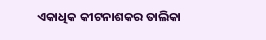ଏକାଧିକ କୀଟନାଶକର ତାଲିକା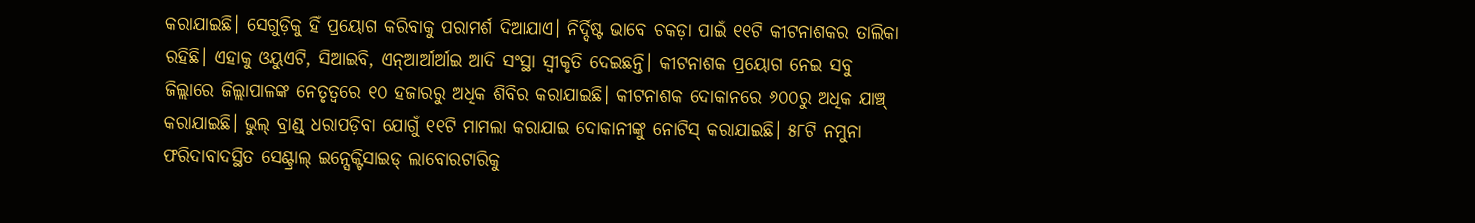କରାଯାଇଛି। ସେଗୁଡ଼ିକୁ ହିଁ ପ୍ରୟୋଗ କରିବାକୁ ପରାମର୍ଶ ଦିଆଯାଏ। ନିର୍ଦ୍ଦିଷ୍ଟ ଭାବେ ଚକଡ଼ା ପାଇଁ ୧୧ଟି କୀଟନାଶକର ତାଲିକା ରହିଛି। ଏହାକୁ ଓୟୁଏଟି, ସିଆଇବି, ଏନ୍ଆର୍ଆର୍ଆଇ ଆଦି ସଂସ୍ଥା ସ୍ୱୀକୃତି ଦେଇଛନ୍ତି। କୀଟନାଶକ ପ୍ରୟୋଗ ନେଇ ସବୁ ଜିଲ୍ଲାରେ ଜିଲ୍ଲାପାଳଙ୍କ ନେତୃତ୍ୱରେ ୧୦ ହଜାରରୁ ଅଧିକ ଶିବିର କରାଯାଇଛି। କୀଟନାଶକ ଦୋକାନରେ ୬୦୦ରୁ ଅଧିକ ଯାଞ୍ଚ୍ କରାଯାଇଛି। ଭୁଲ୍ ବ୍ରାଣ୍ଡ୍ ଧରାପଡ଼ିବା ଯୋଗୁଁ ୧୧ଟି ମାମଲା କରାଯାଇ ଦୋକାନୀଙ୍କୁ ନୋଟିସ୍ କରାଯାଇଛି। ୫୮ଟି ନମୁନା ଫରିଦାବାଦସ୍ଥିତ ସେଣ୍ଟ୍ରାଲ୍ ଇନ୍ସେକ୍ଟିସାଇଡ୍ ଲାବୋରଟାରିକୁ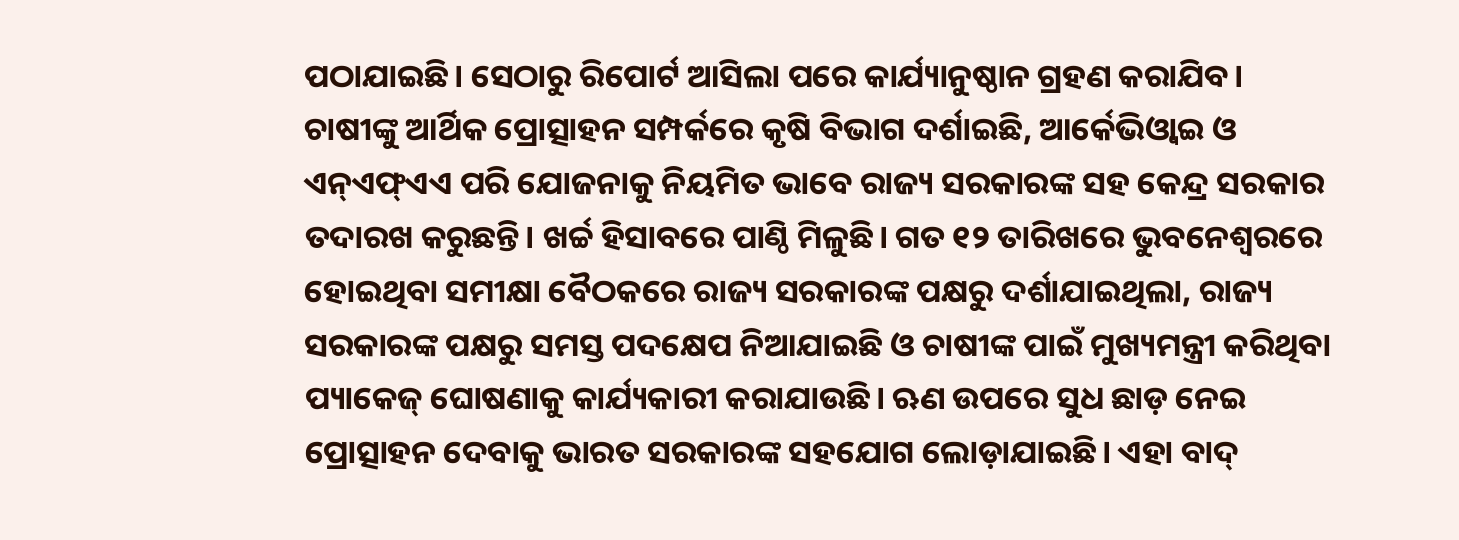ପଠାଯାଇଛି। ସେଠାରୁ ରିପୋର୍ଟ ଆସିଲା ପରେ କାର୍ଯ୍ୟାନୁଷ୍ଠାନ ଗ୍ରହଣ କରାଯିବ।
ଚାଷୀଙ୍କୁ ଆର୍ଥିକ ପ୍ରୋତ୍ସାହନ ସମ୍ପର୍କରେ କୃଷି ବିଭାଗ ଦର୍ଶାଇଛି, ଆର୍କେଭିଓ୍ଵାଇ ଓ ଏନ୍ଏଫ୍ଏଏ ପରି ଯୋଜନାକୁ ନିୟମିତ ଭାବେ ରାଜ୍ୟ ସରକାରଙ୍କ ସହ କେନ୍ଦ୍ର ସରକାର ତଦାରଖ କରୁଛନ୍ତି। ଖର୍ଚ୍ଚ ହିସାବରେ ପାଣ୍ଠି ମିଳୁଛି। ଗତ ୧୨ ତାରିଖରେ ଭୁବନେଶ୍ୱରରେ ହୋଇଥିବା ସମୀକ୍ଷା ବୈଠକରେ ରାଜ୍ୟ ସରକାରଙ୍କ ପକ୍ଷରୁ ଦର୍ଶାଯାଇଥିଲା, ରାଜ୍ୟ ସରକାରଙ୍କ ପକ୍ଷରୁ ସମସ୍ତ ପଦକ୍ଷେପ ନିଆଯାଇଛି ଓ ଚାଷୀଙ୍କ ପାଇଁ ମୁଖ୍ୟମନ୍ତ୍ରୀ କରିଥିବା ପ୍ୟାକେଜ୍ ଘୋଷଣାକୁ କାର୍ଯ୍ୟକାରୀ କରାଯାଉଛି। ଋଣ ଉପରେ ସୁଧ ଛାଡ଼ ନେଇ ପ୍ରୋତ୍ସାହନ ଦେବାକୁ ଭାରତ ସରକାରଙ୍କ ସହଯୋଗ ଲୋଡ଼ାଯାଇଛି। ଏହା ବାଦ୍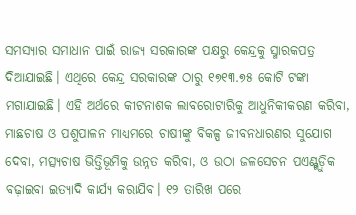ସମସ୍ୟାର ସମାଧାନ ପାଇଁ ରାଜ୍ୟ ସରକାରଙ୍କ ପକ୍ଷରୁ କେନ୍ଦ୍ରକୁ ସ୍ମାରକପତ୍ର ଦିଆଯାଇଛି। ଏଥିରେ କେନ୍ଦ୍ର ସରକାରଙ୍କ ଠାରୁ ୧୭୧୩.୭୫ କୋଟି ଟଙ୍କା ମଗାଯାଇଛି। ଏହି ଅର୍ଥରେ କୀଟନାଶକ ଲାବରୋଟାରିକୁ ଆଧୁନିକୀକରଣ କରିବା, ମାଛଚାଷ ଓ ପଶୁପାଳନ ମାଧ୍ୟମରେ ଚାଷୀଙ୍କୁ ବିକଳ୍ପ ଜୀବନଧାରଣର ସୁଯୋଗ ଦେବା, ମତ୍ସ୍ୟଚାଷ ଭିତ୍ତିଭୂମିକୁ ଉନ୍ନତ କରିବା, ଓ ଉଠା ଜଳସେଚନ ପଏଣ୍ଟ୍ଗୁଡ଼ିକ ବଢ଼ାଇବା ଇତ୍ୟାଦି କାର୍ଯ୍ୟ କରାଯିବ। ୧୨ ତାରିଖ ପରେ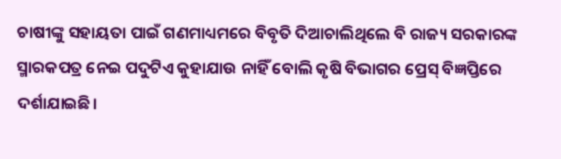ଚାଷୀଙ୍କୁ ସହାୟତା ପାଇଁ ଗଣମାଧ୍ୟମରେ ବିବୃତି ଦିଆଚାଲିଥିଲେ ବି ରାଜ୍ୟ ସରକାରଙ୍କ ସ୍ମାରକପତ୍ର ନେଇ ପଦୁଟିଏ କୁହାଯାଉ ନାହିଁ ବୋଲି କୃଷି ବିଭାଗର ପ୍ରେସ୍ ବିଜ୍ଞପ୍ତିରେ ଦର୍ଶାଯାଇଛି।